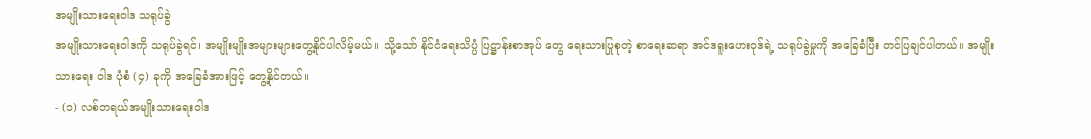အမျိုးသားရေးဝါဒ သရုပ်ခွဲ
အမျိုးသားရေးဝါဒကို သရုပ်ခွဲရင်၊ အမျိုးမျိုးအများများတွေ့နိုင်ပါလိမ့်မယ်။ သို့သော် နိုင်ငံရေးသိပ္ပံ ပြဋ္ဌာန်းစာအုပ် တွေ ရေးသားပြုစုတဲ့ စာရေးဆရာ အင်ဒရူးဟေးဝုဒ်ရဲ့ သရုပ်ခွဲမှုကို အခြေခံပြီး တင်ပြချင်ပါတယ်။ အမျိုးသားရေး ဝါဒ ပုံစံ (၄) ခုကို အခြေခံအားဖြင့် တွေ့နိုင်တယ်။
- (၁) လစ်ဘရယ်အမျိုးသားရေးဝါဒ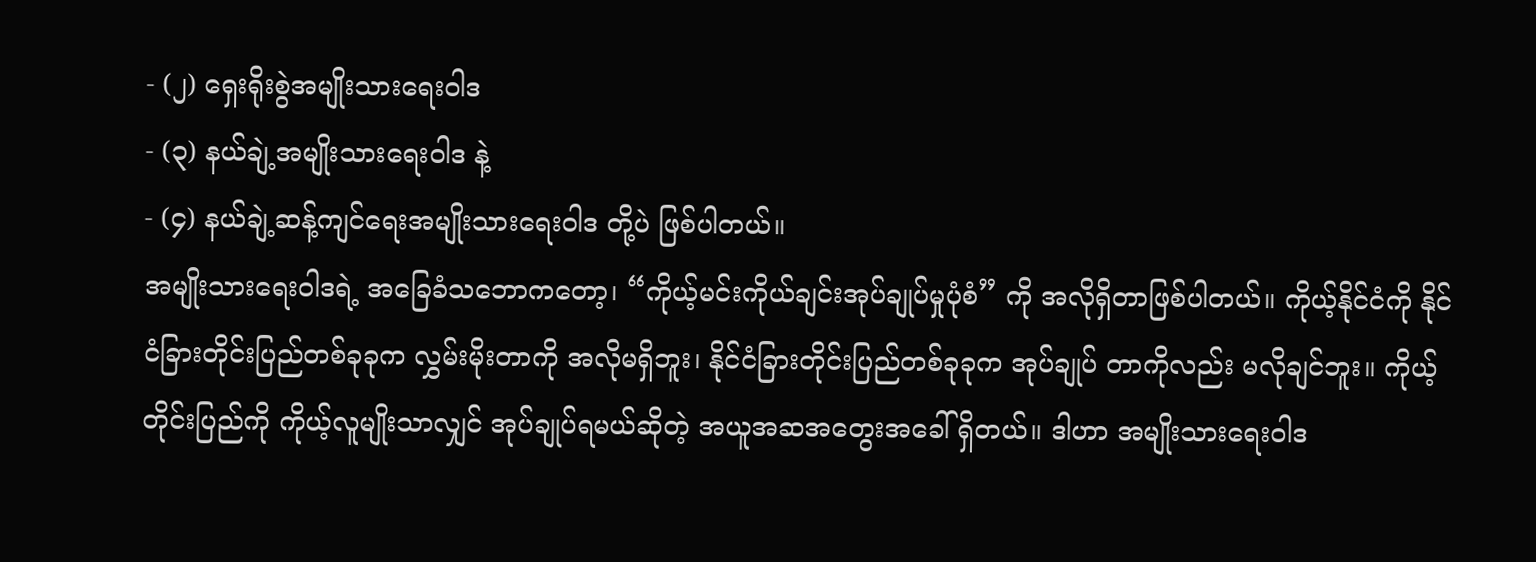- (၂) ရှေးရိုးစွဲအမျိုးသားရေးဝါဒ
- (၃) နယ်ချဲ့အမျိုးသားရေးဝါဒ နဲ့
- (၄) နယ်ချဲ့ဆန့်ကျင်ရေးအမျိုးသားရေးဝါဒ တို့ပဲ ဖြစ်ပါတယ်။
အမျိုးသားရေးဝါဒရဲ့ အခြေခံသဘောကတော့၊ “ကိုယ့်မင်းကိုယ်ချင်းအုပ်ချုပ်မှုပုံစံ” ကို အလိုရှိတာဖြစ်ပါတယ်။ ကိုယ့်နိုင်ငံကို နိုင်ငံခြားတိုင်းပြည်တစ်ခုခုက လွှမ်းမိုးတာကို အလိုမရှိဘူး၊ နိုင်ငံခြားတိုင်းပြည်တစ်ခုခုက အုပ်ချုပ် တာကိုလည်း မလိုချင်ဘူး။ ကိုယ့်တိုင်းပြည်ကို ကိုယ့်လူမျိုးသာလျှင် အုပ်ချုပ်ရမယ်ဆိုတဲ့ အယူအဆအတွေးအခေါ် ရှိတယ်။ ဒါဟာ အမျိုးသားရေးဝါဒ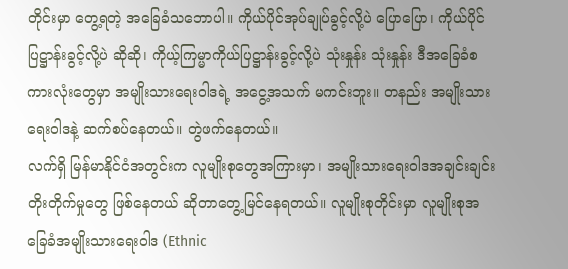တိုင်းမှာ တွေ့ရတဲ့ အခြေခံသဘောပါ။ ကိုယ်ပိုင်အုပ်ချုပ်ခွင့်လို့ပဲ ပြောပြော၊ ကိုယ်ပိုင်ပြဋ္ဌာန်းခွင့်လို့ပဲ ဆိုဆို၊ ကိုယ့်ကြမ္မာကိုယ်ပြဋ္ဌာန်းခွင့်လို့ပဲ သုံးနှုန်း သုံးနှုန်း ဒီအခြေခံစကားလုံးတွေမှာ အမျိုးသားရေးဝါဒရဲ့ အငွေ့အသက် မကင်းဘူး။ တနည်း အမျိုးသားရေးဝါဒနဲ့ ဆက်စပ်နေတယ်။ တွဲဖက်နေတယ်။
လက်ရှိ မြန်မာနိုင်ငံအတွင်းက လူမျိုးစုတွေအကြားမှာ၊ အမျိုးသားရေးဝါဒအချင်းချင်း တိုးတိုက်မှုတွေ ဖြစ်နေတယ် ဆိုတာတွေ့မြင်နေရတယ်။ လူမျိုးစုတိုင်းမှာ လူမျိုးစုအခြေခံအမျိုးသားရေးဝါဒ (Ethnic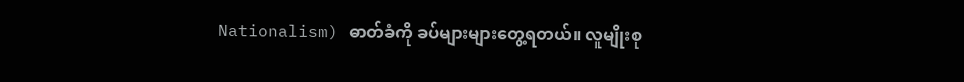Nationalism) ဓာတ်ခံကို ခပ်များများတွေ့ရတယ်။ လူမျိုးစု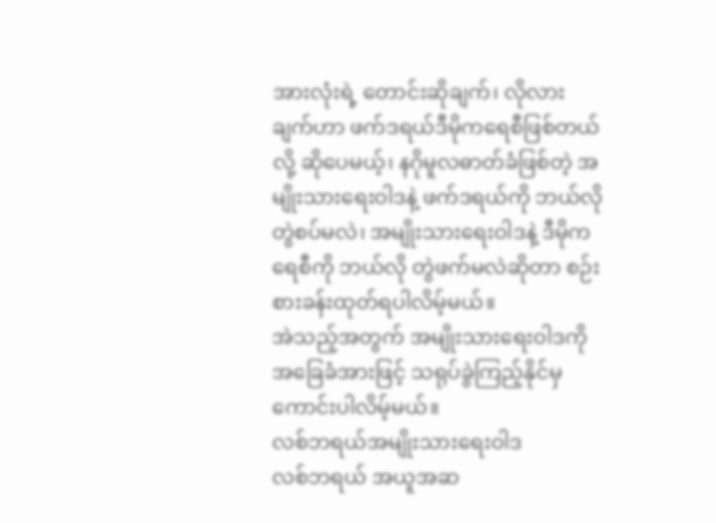အားလုံးရဲ့ တောင်းဆိုချက်၊ လိုလားချက်ဟာ ဖက်ဒရယ်ဒီမိုကရေစီဖြစ်တယ်လို့ ဆိုပေမယ့်၊ နဂိုမူလဓာတ်ခံဖြစ်တဲ့ အမျိုးသားရေးဝါဒနဲ့ ဖက်ဒရယ်ကို ဘယ်လို တွဲစပ်မလဲ၊ အမျိုးသားရေးဝါဒနဲ့ ဒီမိုကရေစီကို ဘယ်လို တွဲဖက်မလဲဆိုတာ စဉ်းစားခန်းထုတ်ရပါလိမ့်မယ်။
အဲသည့်အတွက် အမျိုးသားရေးဝါဒကို အခြေခံအားဖြင့် သရုပ်ခွဲကြည့်နိုင်မှ ကောင်းပါလိမ့်မယ်။
လစ်ဘရယ်အမျိုးသားရေးဝါဒ
လစ်ဘရယ် အယူအဆ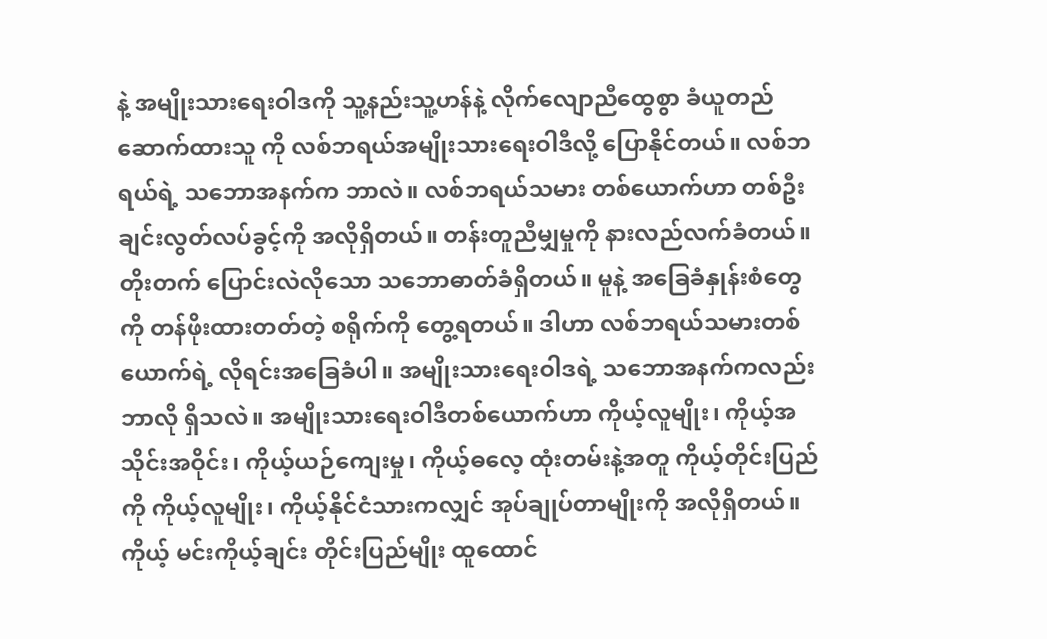နဲ့ အမျိုးသားရေးဝါဒကို သူ့နည်းသူ့ဟန်နဲ့ လိုက်လျောညီထွေစွာ ခံယူတည်ဆောက်ထားသူ ကို လစ်ဘရယ်အမျိုးသားရေးဝါဒီလို့ ပြောနိုင်တယ်။ လစ်ဘရယ်ရဲ့ သဘောအနက်က ဘာလဲ။ လစ်ဘရယ်သမား တစ်ယောက်ဟာ တစ်ဦးချင်းလွတ်လပ်ခွင့်ကို အလိုရှိတယ်။ တန်းတူညီမျှမှုကို နားလည်လက်ခံတယ်။ တိုးတက် ပြောင်းလဲလိုသော သဘောဓာတ်ခံရှိတယ်။ မူနဲ့ အခြေခံနှုန်းစံတွေကို တန်ဖိုးထားတတ်တဲ့ စရိုက်ကို တွေ့ရတယ်။ ဒါဟာ လစ်ဘရယ်သမားတစ်ယောက်ရဲ့ လိုရင်းအခြေခံပါ။ အမျိုးသားရေးဝါဒရဲ့ သဘောအနက်ကလည်း ဘာလို ရှိသလဲ။ အမျိုးသားရေးဝါဒီတစ်ယောက်ဟာ ကိုယ့်လူမျိုး၊ ကိုယ့်အသိုင်းအဝိုင်း၊ ကိုယ့်ယဉ်ကျေးမှု၊ ကိုယ့်ဓလေ့ ထုံးတမ်းနဲ့အတူ ကိုယ့်တိုင်းပြည်ကို ကိုယ့်လူမျိုး၊ ကိုယ့်နိုင်ငံသားကလျှင် အုပ်ချုပ်တာမျိုးကို အလိုရှိတယ်။ ကိုယ့် မင်းကိုယ့်ချင်း တိုင်းပြည်မျိုး ထူထောင်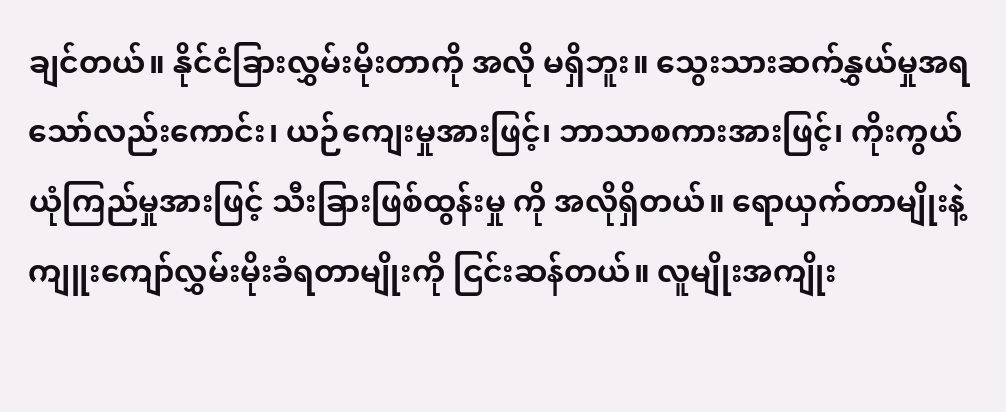ချင်တယ်။ နိုင်ငံခြားလွှမ်းမိုးတာကို အလို မရှိဘူး။ သွေးသားဆက်နွှယ်မှုအရ သော်လည်းကောင်း၊ ယဉ်ကျေးမှုအားဖြင့်၊ ဘာသာစကားအားဖြင့်၊ ကိုးကွယ်ယုံကြည်မှုအားဖြင့် သီးခြားဖြစ်ထွန်းမှု ကို အလိုရှိတယ်။ ရောယှက်တာမျိုးနဲ့ ကျူးကျော်လွှမ်းမိုးခံရတာမျိုးကို ငြင်းဆန်တယ်။ လူမျိုးအကျိုး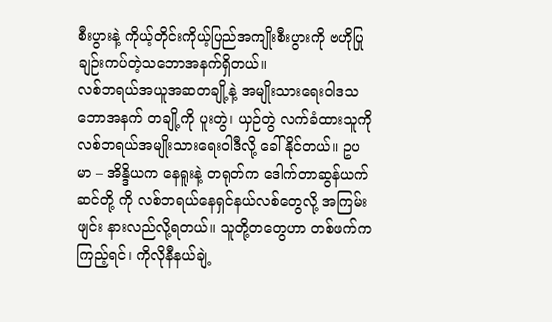စီးပွားနဲ့ ကိုယ့်တိုင်းကိုယ့်ပြည်အကျိုးစီးပွားကို ဗဟိုပြု ချဉ်းကပ်တဲ့သဘောအနက်ရှိတယ်။
လစ်ဘရယ်အယူအဆတချို့နဲ့ အမျိုးသားရေးဝါဒသဘောအနက် တချို့ကို ပူးတွဲ၊ ယှဉ်တွဲ လက်ခံထားသူကို လစ်ဘရယ်အမျိုးသားရေးဝါဒီလို့ ခေါ်နိုင်တယ်။ ဥပမာ – အိန္ဒိယက နေရူးနဲ့ တရုတ်က ဒေါက်တာဆွန်ယက်ဆင်တို့ ကို လစ်ဘရယ်နေရှင်နယ်လစ်တွေလို့ အကြမ်းဖျင်း နားလည်လို့ရတယ်။ သူတို့တတွေဟာ တစ်ဖက်ကကြည့်ရင်၊ ကိုလိုနီနယ်ချဲ့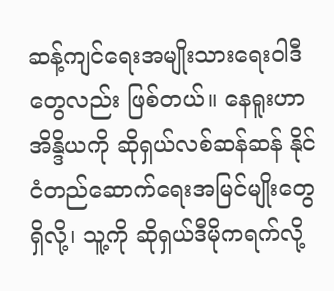ဆန့်ကျင်ရေးအမျိုးသားရေးဝါဒီတွေလည်း ဖြစ်တယ်။ နေရူးဟာ အိန္ဒိယကို ဆိုရှယ်လစ်ဆန်ဆန် နိုင်ငံတည်ဆောက်ရေးအမြင်မျိုးတွေ ရှိလို့၊ သူ့ကို ဆိုရှယ်ဒီမိုကရက်လို့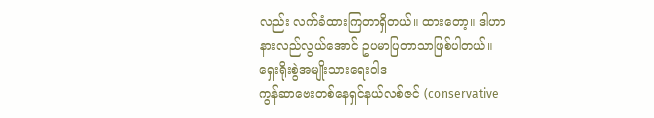လည်း လက်ခံထားကြတာရှိတယ်။ ထားတော့။ ဒါဟာ နားလည်လွယ်အောင် ဥပမာပြတာသာဖြစ်ပါတယ်။
ရှေးရိုးစွဲအမျိုးသားရေးဝါဒ
ကွန်ဆာဗေးတစ်နေရှင်နယ်လစ်ဇင် (conservative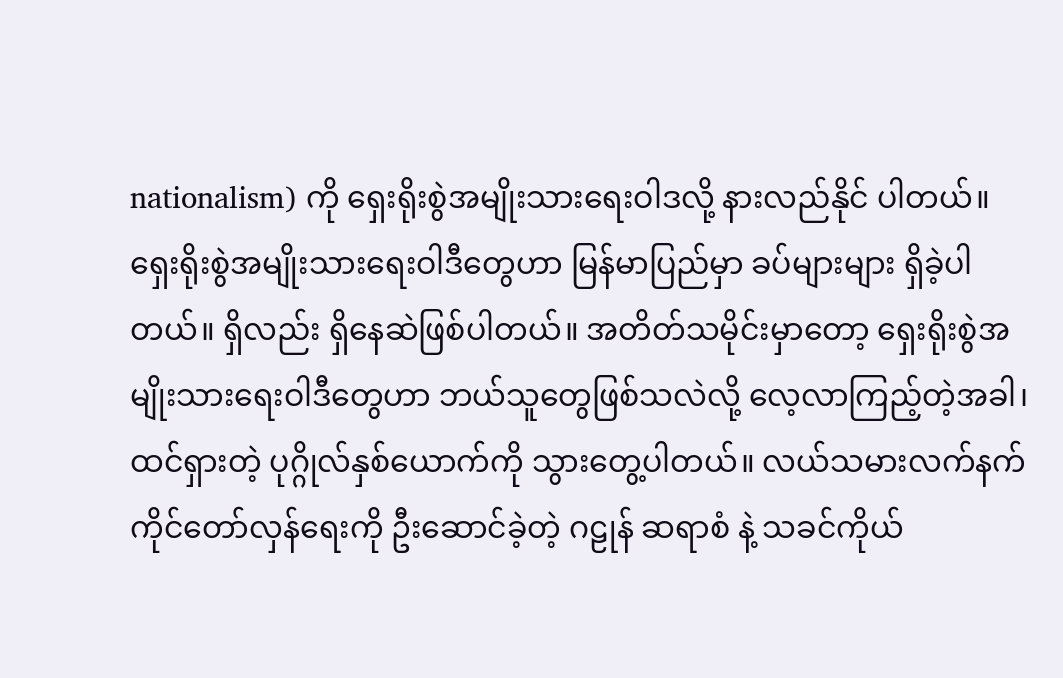nationalism) ကို ရှေးရိုးစွဲအမျိုးသားရေးဝါဒလို့ နားလည်နိုင် ပါတယ်။ ရှေးရိုးစွဲအမျိုးသားရေးဝါဒီတွေဟာ မြန်မာပြည်မှာ ခပ်များများ ရှိခဲ့ပါတယ်။ ရှိလည်း ရှိနေဆဲဖြစ်ပါတယ်။ အတိတ်သမိုင်းမှာတော့ ရှေးရိုးစွဲအမျိုးသားရေးဝါဒီတွေဟာ ဘယ်သူတွေဖြစ်သလဲလို့ လေ့လာကြည့်တဲ့အခါ၊ ထင်ရှားတဲ့ ပုဂ္ဂိုလ်နှစ်ယောက်ကို သွားတွေ့ပါတယ်။ လယ်သမားလက်နက်ကိုင်တော်လှန်ရေးကို ဦးဆောင်ခဲ့တဲ့ ဂဠုန် ဆရာစံ နဲ့ သခင်ကိုယ်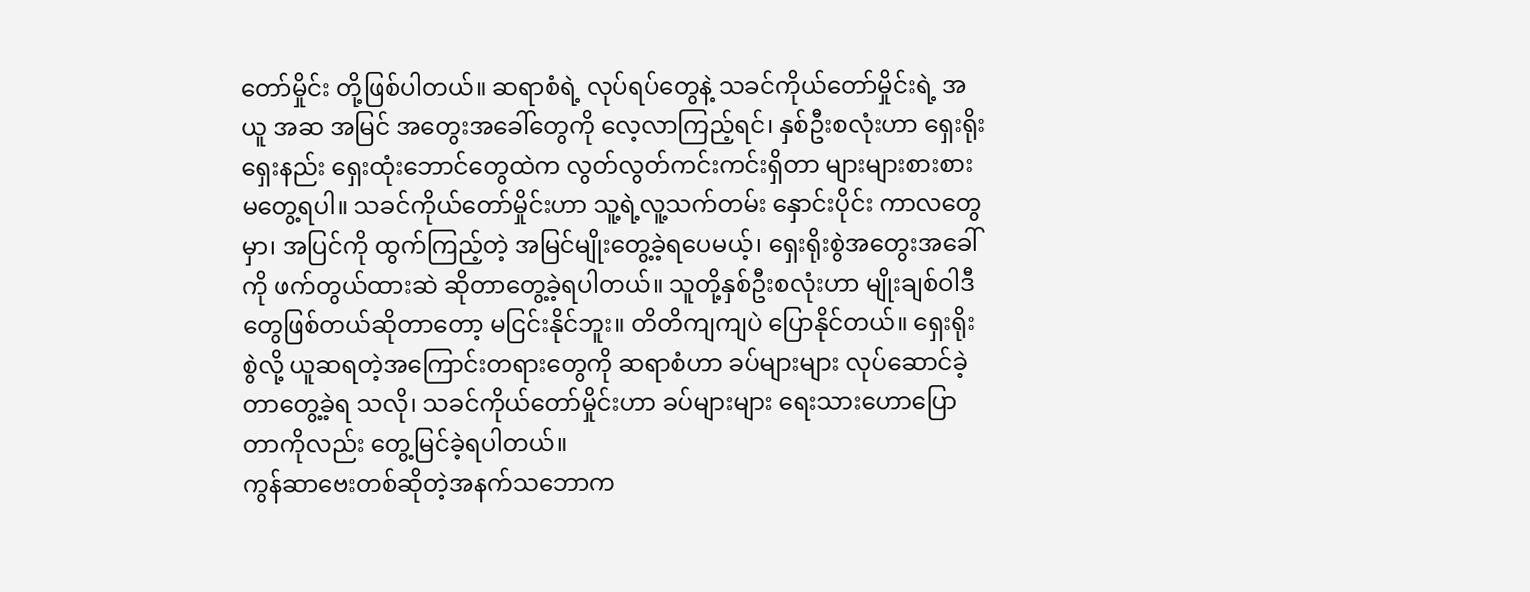တော်မှိုင်း တို့ဖြစ်ပါတယ်။ ဆရာစံရဲ့ လုပ်ရပ်တွေနဲ့ သခင်ကိုယ်တော်မှိုင်းရဲ့ အယူ အဆ အမြင် အတွေးအခေါ်တွေကို လေ့လာကြည့်ရင်၊ နှစ်ဦးစလုံးဟာ ရှေးရိုး ရှေးနည်း ရှေးထုံးဘောင်တွေထဲက လွတ်လွတ်ကင်းကင်းရှိတာ များများစားစား မတွေ့ရပါ။ သခင်ကိုယ်တော်မှိုင်းဟာ သူ့ရဲ့လူ့သက်တမ်း နှောင်းပိုင်း ကာလတွေမှာ၊ အပြင်ကို ထွက်ကြည့်တဲ့ အမြင်မျိုးတွေ့ခဲ့ရပေမယ့်၊ ရှေးရိုးစွဲအတွေးအခေါ်ကို ဖက်တွယ်ထားဆဲ ဆိုတာတွေ့ခဲ့ရပါတယ်။ သူတို့နှစ်ဦးစလုံးဟာ မျိုးချစ်ဝါဒီတွေဖြစ်တယ်ဆိုတာတော့ မငြင်းနိုင်ဘူး။ တိတိကျကျပဲ ပြောနိုင်တယ်။ ရှေးရိုးစွဲလို့ ယူဆရတဲ့အကြောင်းတရားတွေကို ဆရာစံဟာ ခပ်များများ လုပ်ဆောင်ခဲ့တာတွေ့ခဲ့ရ သလို၊ သခင်ကိုယ်တော်မှိုင်းဟာ ခပ်များများ ရေးသားဟောပြောတာကိုလည်း တွေ့မြင်ခဲ့ရပါတယ်။
ကွန်ဆာဗေးတစ်ဆိုတဲ့အနက်သဘောက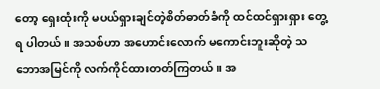တော့ ရှေးထုံးကို မပယ်ရှားချင်တဲ့စိတ်ဓာတ်ခံကို ထင်ထင်ရှားရှား တွေ့ရ ပါတယ်။ အသစ်ဟာ အဟောင်းလောက် မကောင်းဘူးဆိုတဲ့ သဘောအမြင်ကို လက်ကိုင်ထားတတ်ကြတယ်။ အ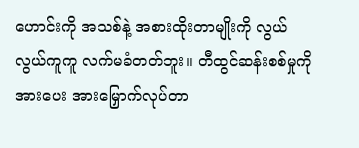ဟောင်းကို အသစ်နဲ့ အစားထိုးတာမျိုးကို လွယ်လွယ်ကူကူ လက်မခံတတ်ဘူး။ တီထွင်ဆန်းစစ်မှုကို အားပေး အားမြှောက်လုပ်တာ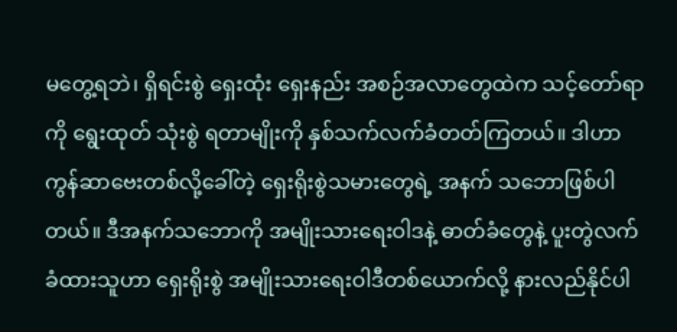မတွေ့ရဘဲ၊ ရှိရင်းစွဲ ရှေးထုံး ရှေးနည်း အစဉ်အလာတွေထဲက သင့်တော်ရာကို ရွေးထုတ် သုံးစွဲ ရတာမျိုးကို နှစ်သက်လက်ခံတတ်ကြတယ်။ ဒါဟာ ကွန်ဆာဗေးတစ်လို့ခေါ်တဲ့ ရှေးရိုးစွဲသမားတွေရဲ့ အနက် သဘောဖြစ်ပါတယ်။ ဒီအနက်သဘောကို အမျိုးသားရေးဝါဒနဲ့ ဓာတ်ခံတွေနဲ့ ပူးတွဲလက်ခံထားသူဟာ ရှေးရိုးစွဲ အမျိုးသားရေးဝါဒီတစ်ယောက်လို့ နားလည်နိုင်ပါ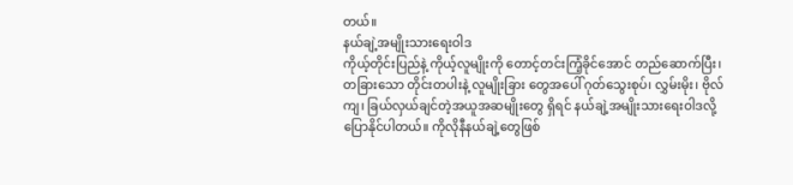တယ်။
နယ်ချဲ့အမျိုးသားရေးဝါဒ
ကိုယ့်တိုင်းပြည်နဲ့ ကိုယ့်လူမျိုးကို တောင့်တင်းကြံ့ခိုင်အောင် တည်ဆောက်ပြီး၊ တခြားသော တိုင်းတပါးနဲ့ လူမျိုးခြား တွေအပေါ် ဂုတ်သွေးစုပ်၊ လွှမ်းမိုး၊ ဗိုလ်ကျ၊ ခြယ်လှယ်ချင်တဲ့အယူအဆမျိုးတွေ ရှိရင် နယ်ချဲ့အမျိုးသားရေးဝါဒလို့ ပြောနိုင်ပါတယ်။ ကိုလိုနီနယ်ချဲ့တွေဖြစ်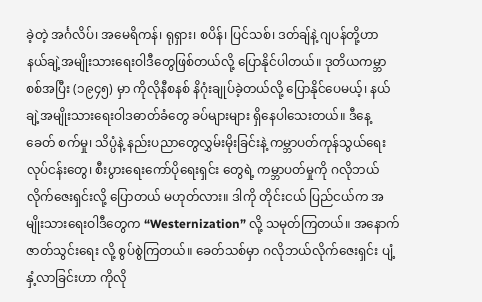ခဲ့တဲ့ အင်္ဂလိပ်၊ အမေရိကန်၊ ရုရှား၊ စပိန်၊ ပြင်သစ်၊ ဒတ်ချ်နဲ့ ဂျပန်တို့ဟာ နယ်ချဲ့အမျိုးသားရေးဝါဒီတွေဖြစ်တယ်လို့ ပြောနိုင်ပါတယ်။ ဒုတိယကမ္ဘာစစ်အပြီး (၁၉၄၅) မှာ ကိုလိုနီစနစ် နိဂုံးချုပ်ခဲ့တယ်လို့ ပြောနိုင်ပေမယ့်၊ နယ်ချဲ့အမျိုးသားရေးဝါဒဓာတ်ခံတွေ ခပ်များများ ရှိနေပါသေးတယ်။ ဒီနေ့ ခေတ် စက်မှု၊ သိပ္ပံနဲ့ နည်းပညာတွေလွှမ်းမိုးခြင်းနဲ့ ကမ္ဘာပတ်ကုန်သွယ်ရေးလုပ်ငန်းတွေ၊ စီးပွားရေးကော်ပိုရေးရှင်း တွေရဲ့ ကမ္ဘာပတ်မှုကို ဂလိုဘယ်လိုက်ဇေးရှင်းလို့ ပြောတယ် မဟုတ်လား။ ဒါကို တိုင်းငယ် ပြည်ငယ်က အမျိုးသားရေးဝါဒီတွေက “Westernization” လို့ သမုတ်ကြတယ်။ အနောက်ဇာတ်သွင်းရေး လို့ စွပ်စွဲကြတယ်။ ခေတ်သစ်မှာ ဂလိုဘယ်လိုက်ဇေးရှင်း ပျံ့နှံ့လာခြင်းဟာ ကိုလို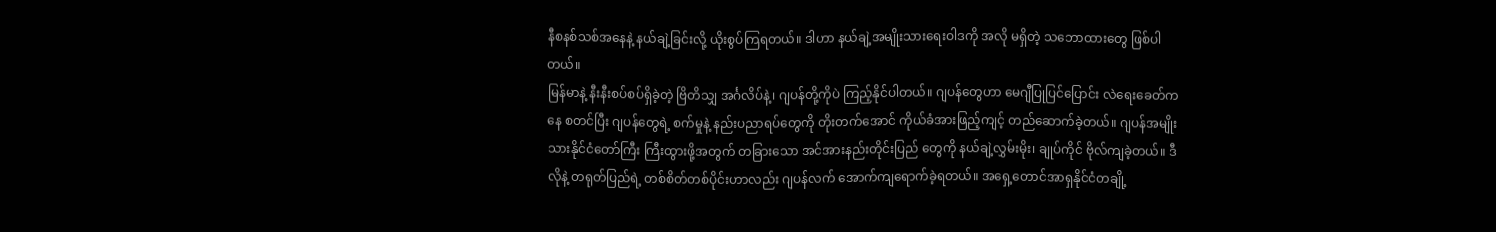နီစနစ်သစ်အနေနဲ့ နယ်ချဲ့ခြင်းလို့ ယိုးစွပ်ကြရတယ်။ ဒါဟာ နယ်ချဲ့အမျိုးသားရေးဝါဒကို အလို မရှိတဲ့ သဘောထားတွေ ဖြစ်ပါတယ်။
မြန်မာနဲ့ နီးနီးစပ်စပ်ရှိခဲ့တဲ့ ဗြိတိသျှ အင်္ဂလိပ်နဲ့၊ ဂျပန်တို့ကိုပဲ ကြည့်နိုင်ပါတယ်။ ဂျပန်တွေဟာ မေဂျီပြုပြင်ပြောင်း လဲရေးခေတ်ကနေ စတင်ပြီး ဂျပန်တွေရဲ့ စက်မှုနဲ့ နည်းပညာရပ်တွေကို တိုးတက်အောင် ကိုယ်ခံအားဖြည့်ကျင့် တည်ဆောက်ခဲ့တယ်။ ဂျပန်အမျိုးသားနိုင်ငံတော်ကြီး ကြီးထွားဖို့အတွက် တခြားသော အင်အားနည်းတိုင်းပြည် တွေကို နယ်ချဲ့လွှမ်းမိုး၊ ချုပ်ကိုင် ဗိုလ်ကျခဲ့တယ်။ ဒီလိုနဲ့ တရုတ်ပြည်ရဲ့ တစ်စိတ်တစ်ပိုင်းဟာလည်း ဂျပန်လက် အောက်ကျရောက်ခဲ့ရတယ်။ အရှေ့တောင်အာရှနိုင်ငံတချို့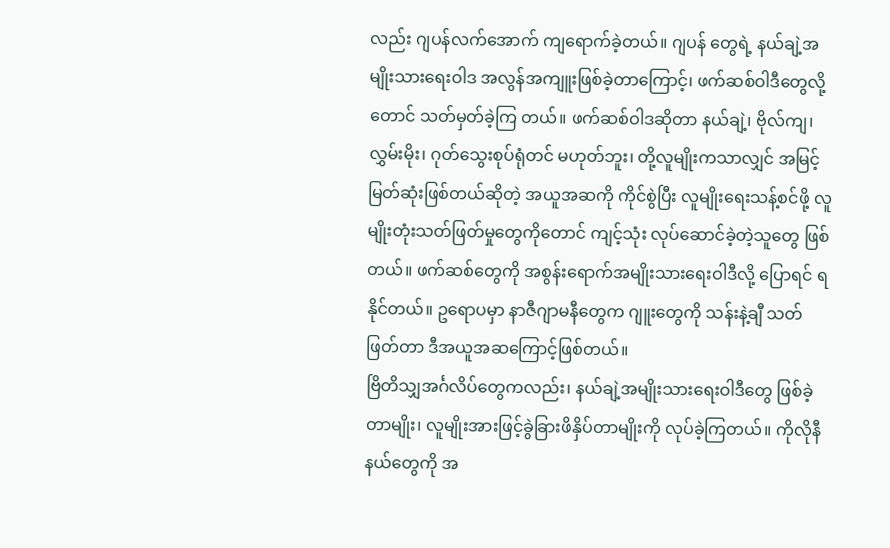လည်း ဂျပန်လက်အောက် ကျရောက်ခဲ့တယ်။ ဂျပန် တွေရဲ့ နယ်ချဲ့အမျိုးသားရေးဝါဒ အလွန်အကျူးဖြစ်ခဲ့တာကြောင့်၊ ဖက်ဆစ်ဝါဒီတွေလို့တောင် သတ်မှတ်ခဲ့ကြ တယ်။ ဖက်ဆစ်ဝါဒဆိုတာ နယ်ချဲ့၊ ဗိုလ်ကျ၊ လွှမ်းမိုး၊ ဂုတ်သွေးစုပ်ရုံတင် မဟုတ်ဘူး၊ တို့လူမျိုးကသာလျှင် အမြင့် မြတ်ဆုံးဖြစ်တယ်ဆိုတဲ့ အယူအဆကို ကိုင်စွဲပြီး လူမျိုးရေးသန့်စင်ဖို့ လူမျိုးတုံးသတ်ဖြတ်မှုတွေကိုတောင် ကျင့်သုံး လုပ်ဆောင်ခဲ့တဲ့သူတွေ ဖြစ်တယ်။ ဖက်ဆစ်တွေကို အစွန်းရောက်အမျိုးသားရေးဝါဒီလို့ ပြောရင် ရနိုင်တယ်။ ဥရောပမှာ နာဇီဂျာမနီတွေက ဂျူးတွေကို သန်းနဲ့ချီ သတ်ဖြတ်တာ ဒီအယူအဆကြောင့်ဖြစ်တယ်။
ဗြိတိသျှအင်္ဂလိပ်တွေကလည်း၊ နယ်ချဲ့အမျိုးသားရေးဝါဒီတွေ ဖြစ်ခဲ့တာမျိုး၊ လူမျိုးအားဖြင့်ခွဲခြားဖိနှိပ်တာမျိုးကို လုပ်ခဲ့ကြတယ်။ ကိုလိုနီနယ်တွေကို အ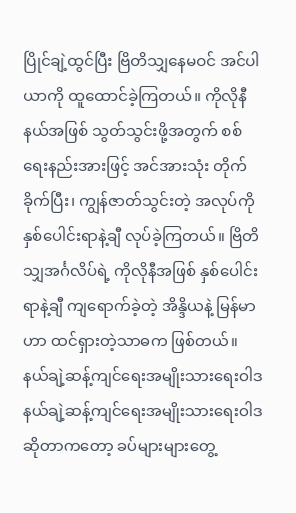ပြိုင်ချဲ့ထွင်ပြီး ဗြိတိသျှနေမဝင် အင်ပါယာကို ထူထောင်ခဲ့ကြတယ်။ ကိုလိုနီ နယ်အဖြစ် သွတ်သွင်းဖို့အတွက် စစ်ရေးနည်းအားဖြင့် အင်အားသုံး တိုက်ခိုက်ပြီး၊ ကျွန်ဇာတ်သွင်းတဲ့ အလုပ်ကို နှစ်ပေါင်းရာနဲ့ချီ လုပ်ခဲ့ကြတယ်။ ဗြိတိသျှအင်္ဂလိပ်ရဲ့ ကိုလိုနီအဖြစ် နှစ်ပေါင်း ရာနဲ့ချီ ကျရောက်ခဲ့တဲ့ အိန္ဒိယနဲ့ မြန်မာဟာ ထင်ရှားတဲ့သာဓက ဖြစ်တယ်။
နယ်ချဲ့ဆန့်ကျင်ရေးအမျိုးသားရေးဝါဒ
နယ်ချဲ့ဆန့်ကျင်ရေးအမျိုးသားရေးဝါဒဆိုတာကတော့ ခပ်များများတွေ့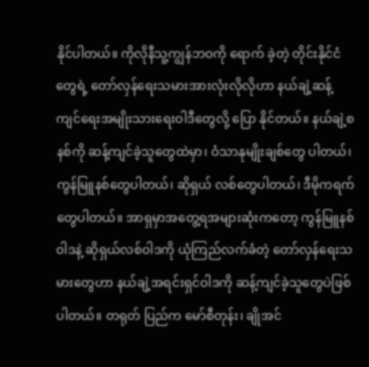နိုင်ပါတယ်။ ကိုလိုနီသူ့ကျွန်ဘဝကို ရောက် ခဲ့တဲ့ တိုင်းနိုင်ငံတွေရဲ့ တော်လှန်ရေးသမားအားလုံးလိုလိုဟာ နယ်ချဲ့ဆန့်ကျင်ရေးအမျိုးသားရေးဝါဒီတွေလို့ ပြော နိုင်တယ်။ နယ်ချဲ့စနစ်ကို ဆန့်ကျင်ခဲ့သူတွေထဲမှာ၊ ဝံသာနုမျိုးချစ်တွေ ပါတယ်၊ ကွန်မြူနစ်တွေပါတယ်၊ ဆိုရှယ် လစ်တွေပါတယ်၊ ဒီမိုကရက်တွေပါတယ်။ အာရှမှာအတွေ့ရအများဆုံးကတော့ ကွန်မြူနစ်ဝါဒနဲ့ ဆိုရှယ်လစ်ဝါဒကို ယုံကြည်လက်ခံတဲ့ တော်လှန်ရေးသမားတွေဟာ နယ်ချဲ့အရင်းရှင်ဝါဒကို ဆန့်ကျင်ခဲ့သူတွေပဲဖြစ်ပါတယ်။ တရုတ် ပြည်က မော်စီတုန်း၊ ချိုအင်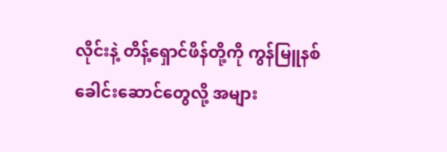လိုင်းနဲ့ တိန့်ရှောင်ဖိန်တို့ကို ကွန်မြူနစ်ခေါင်းဆောင်တွေလို့ အများ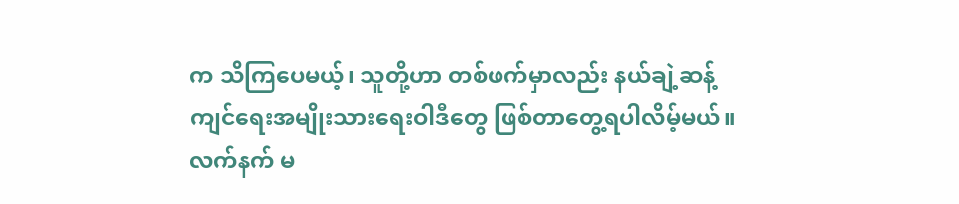က သိကြပေမယ့်၊ သူတို့ဟာ တစ်ဖက်မှာလည်း နယ်ချဲ့ဆန့်ကျင်ရေးအမျိုးသားရေးဝါဒီတွေ ဖြစ်တာတွေ့ရပါလိမ့်မယ်။ လက်နက် မ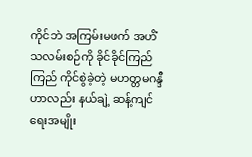ကိုင်ဘဲ အကြမ်းမဖက် အဟိံသလမ်းစဉ်ကို ခိုင်ခိုင်ကြည်ကြည် ကိုင်စွဲခဲ့တဲ့ မဟတ္တမဂန္ဒီဟာလည်း နယ်ချဲ့ ဆန့်ကျင်ရေးအမျိုး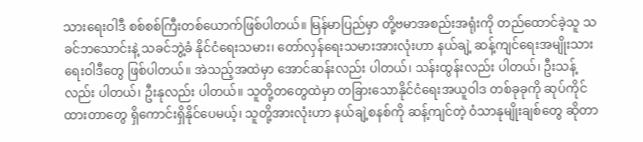သားရေးဝါဒီ စစ်စစ်ကြီးတစ်ယောက်ဖြစ်ပါတယ်။ မြန်မာပြည်မှာ တို့ဗမာအစည်းအရုံးကို တည်ထောင်ခဲ့သူ သခင်ဘသောင်းနဲ့ သခင်ဘွဲ့ခံ နိုင်ငံရေးသမား၊ တော်လှန်ရေးသမားအားလုံးဟာ နယ်ချဲ့ ဆန့်ကျင်ရေးအမျိုးသားရေးဝါဒီတွေ ဖြစ်ပါတယ်။ အဲသည့်အထဲမှာ အောင်ဆန်းလည်း ပါတယ်၊ သန်းထွန်းလည်း ပါတယ်၊ ဦးသန့်လည်း ပါတယ်၊ ဦးနုလည်း ပါတယ်။ သူတို့တတွေထဲမှာ တခြားသောနိုင်ငံရေးအယူဝါဒ တစ်ခုခုကို ဆုပ်ကိုင်ထားတာတွေ ရှိကောင်းရှိနိုင်ပေမယ့်၊ သူတို့အားလုံးဟာ နယ်ချဲ့စနစ်ကို ဆန့်ကျင်တဲ့ ဝံသာနုမျိုးချစ်တွေ ဆိုတာ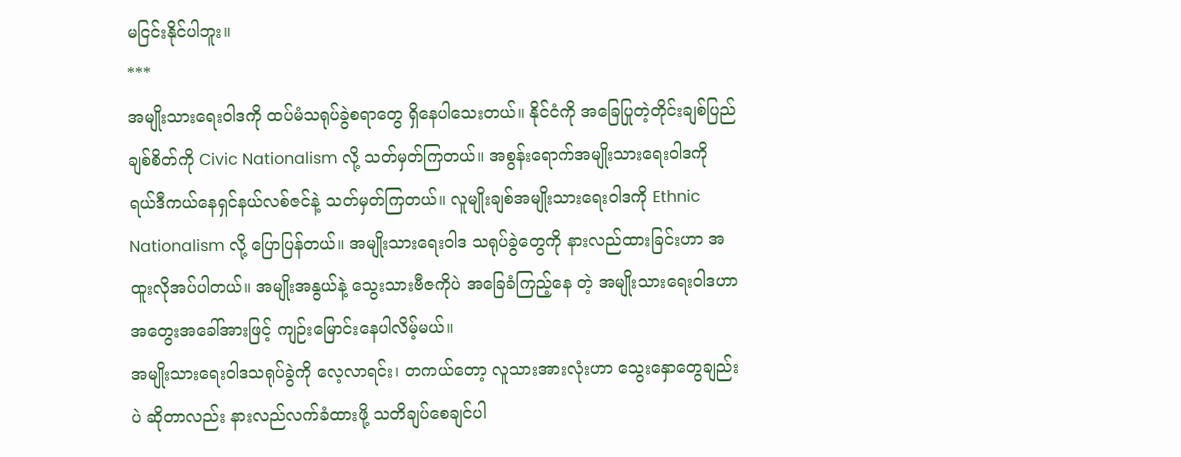မငြင်းနိုင်ပါဘူး။
***
အမျိုးသားရေးဝါဒကို ထပ်မံသရုပ်ခွဲစရာတွေ ရှိနေပါသေးတယ်။ နိုင်ငံကို အခြေပြုတဲ့တိုင်းချစ်ပြည်ချစ်စိတ်ကို Civic Nationalism လို့ သတ်မှတ်ကြတယ်။ အစွန်းရောက်အမျိုးသားရေးဝါဒကို ရယ်ဒီကယ်နေရှင်နယ်လစ်ဇင်နဲ့ သတ်မှတ်ကြတယ်။ လူမျိုးချစ်အမျိုးသားရေးဝါဒကို Ethnic Nationalism လို့ ပြောပြန်တယ်။ အမျိုးသားရေးဝါဒ သရုပ်ခွဲတွေကို နားလည်ထားခြင်းဟာ အထူးလိုအပ်ပါတယ်။ အမျိုးအနွယ်နဲ့ သွေးသားဗီဇကိုပဲ အခြေခံကြည့်နေ တဲ့ အမျိုးသားရေးဝါဒဟာ အတွေးအခေါ်အားဖြင့် ကျဉ်းမြောင်းနေပါလိမ့်မယ်။
အမျိုးသားရေးဝါဒသရုပ်ခွဲကို လေ့လာရင်း၊ တကယ်တော့ လူသားအားလုံးဟာ သွေးနှောတွေချည်းပဲ ဆိုတာလည်း နားလည်လက်ခံထားဖို့ သတိချပ်စေချင်ပါ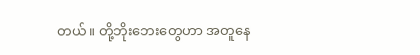တယ်။ တို့ဘိုးဘေးတွေဟာ အတူနေ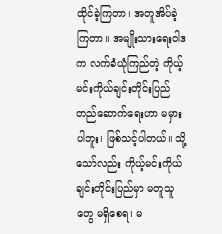ထိုင်ခဲ့ကြတာ၊ အတူအိပ်ခဲ့ကြတာ။ အမျိုးသားရေးဝါဒက လက်ခံယုံကြည်တဲ့ ကိုယ့်မင်းကိုယ်ချင်းတိုင်းပြည်တည်ဆောက်ရေးဟာ မမှားပါဘူး၊ ဖြစ်သင့်ပါတယ်။ သို့သော်လည်း ကိုယ့်မင်းကိုယ်ချင်းတိုင်းပြည်မှာ မတူသူတွေ မရှိစေရ၊ မ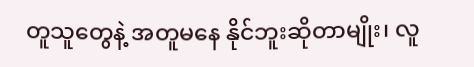တူသူတွေနဲ့ အတူမနေ နိုင်ဘူးဆိုတာမျိုး၊ လူ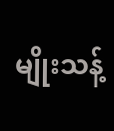မျိုးသန့်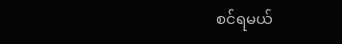စင်ရမယ်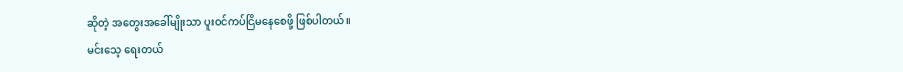ဆိုတဲ့ အတွေးအခေါ်မျိုးသာ ပူးဝင်ကပ်ငြိမနေစေဖို့ ဖြစ်ပါတယ်။
မင်းသေ့ ရေးတယ်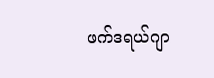ဖက်ဒရယ်ဂျာ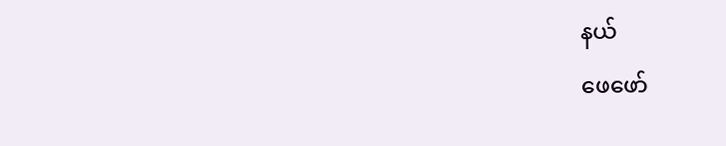နယ်
ဖေဖော်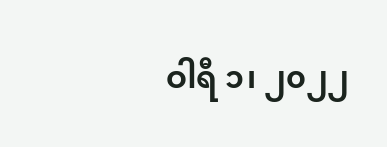ဝါရီ ၁၊ ၂၀၂၂